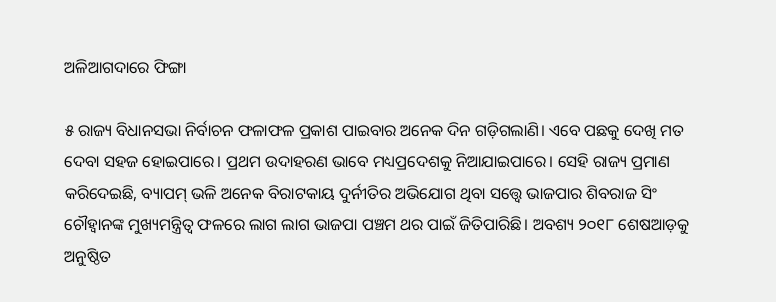ଅଳିଆଗଦାରେ ଫିଙ୍ଗା

୫ ରାଜ୍ୟ ବିଧାନସଭା ନିର୍ବାଚନ ଫଳାଫଳ ପ୍ରକାଶ ପାଇବାର ଅନେକ ଦିନ ଗଡ଼ିଗଲାଣି। ଏବେ ପଛକୁ ଦେଖି ମତ ଦେବା ସହଜ ହୋଇପାରେ। ପ୍ରଥମ ଉଦାହରଣ ଭାବେ ମଧ୍ୟପ୍ରଦେଶକୁ ନିଆଯାଇପାରେ। ସେହି ରାଜ୍ୟ ପ୍ରମାଣ କରିଦେଇଛି, ବ୍ୟାପମ୍‌ ଭଳି ଅନେକ ବିରାଟକାୟ ଦୁର୍ନୀତିର ଅଭିଯୋଗ ଥିବା ସତ୍ତ୍ୱେ ଭାଜପାର ଶିବରାଜ ସିଂ ଚୌହ୍ବାନଙ୍କ ମୁଖ୍ୟମନ୍ତ୍ରିତ୍ୱ ଫଳରେ ଲାଗ ଲାଗ ଭାଜପା ପଞ୍ଚମ ଥର ପାଇଁ ଜିତିପାରିଛି। ଅବଶ୍ୟ ୨୦୧୮ ଶେଷଆଡ଼କୁ ଅନୁଷ୍ଠିତ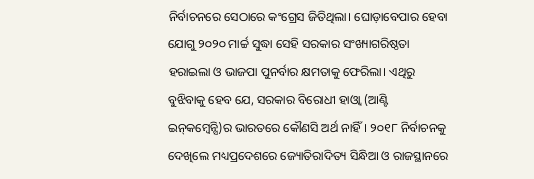ନିର୍ବାଚନରେ ସେଠାରେ କଂଗ୍ରେସ ଜିତିଥିଲା। ଘୋଡ଼ାବେପାର ହେବା ଯୋଗୁ ୨୦୨୦ ମାର୍ଚ୍ଚ ସୁଦ୍ଧା ସେହି ସରକାର ସଂଖ୍ୟାଗରିଷ୍ଠତା ହରାଇଲା ଓ ଭାଜପା ପୁନର୍ବାର କ୍ଷମତାକୁ ଫେରିଲା। ଏଥିରୁ ବୁଝିବାକୁ ହେବ ଯେ, ସରକାର ବିରୋଧୀ ହାଓ୍ବା (ଆଣ୍ଟି ଇନ୍‌କମ୍ବେନ୍ସି)ର ଭାରତରେ କୌଣସି ଅର୍ଥ ନାହିଁ। ୨୦୧୮ ନିର୍ବାଚନକୁ ଦେଖିଲେ ମଧ୍ୟପ୍ରଦେଶରେ ଜ୍ୟୋତିରାଦିତ୍ୟ ସିନ୍ଧିଆ ଓ ରାଜସ୍ଥାନରେ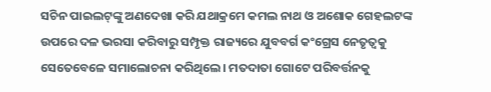ସଚିନ ପାଇଲଟ୍‌ଙ୍କୁ ଅଣଦେଖା କରି ଯଥାକ୍ରମେ କମଲ ନାଥ ଓ ଅଶୋକ ଗେହଲଟଙ୍କ ଉପରେ ଦଳ ଭରସା କରିବାରୁ ସମ୍ପୃକ୍ତ ରାଜ୍ୟରେ ଯୁବବର୍ଗ କଂଗ୍ରେସ ନେତୃତ୍ୱକୁ ସେତେବେଳେ ସମାଲୋଚନା କରିଥିଲେ। ମତଦାତା ଗୋଟେ ପରିବର୍ତ୍ତନକୁ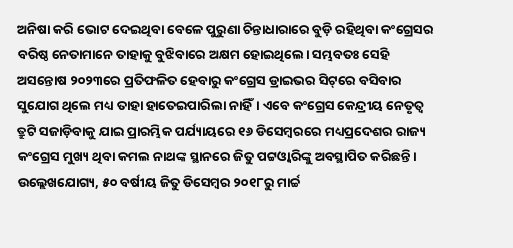ଅନିଷା କରି ଭୋଟ ଦେଇଥିବା ବେଳେ ପୁରୁଣା ଚିନ୍ତାଧାରାରେ ବୁଡ଼ି ରହିଥିବା କଂଗ୍ରେସର ବରିଷ୍ଠ ନେତାମାନେ ତାହାକୁ ବୁଝିବାରେ ଅକ୍ଷମ ହୋଇଥିଲେ। ସମ୍ଭବତଃ ସେହି ଅସନ୍ତୋଷ ୨୦୨୩ରେ ପ୍ରତିଫଳିତ ହେବାରୁ କଂଗ୍ରେସ ଡ୍ରାଇଭର ସିଟ୍‌ରେ ବସିବାର ସୁଯୋଗ ଥିଲେ ମଧ୍ୟ ତାହା ହାତେଇପାରିଲା ନାହିଁ। ଏବେ କଂଗ୍ରେସ କେନ୍ଦ୍ରୀୟ ନେତୃତ୍ୱ ତ୍ରୁଟି ସଜାଡ଼ିବାକୁ ଯାଇ ପ୍ରାରମ୍ଭିକ ପର୍ଯ୍ୟାୟରେ ୧୬ ଡିସେମ୍ବରରେ ମଧ୍ୟପ୍ରଦେଶର ରାଜ୍ୟ କଂଗ୍ରେସ ମୁଖ୍ୟ ଥିବା କମଲ ନାଥଙ୍କ ସ୍ଥାନରେ ଜିତୁ ପଟ୍ଟଓ୍ବାରିଙ୍କୁ ଅବସ୍ଥାପିତ କରିଛନ୍ତି। ଉଲ୍ଲେଖଯୋଗ୍ୟ, ୫୦ ବର୍ଷୀୟ ଜିତୁ ଡିସେମ୍ବର ୨୦୧୮ରୁ ମାର୍ଚ୍ଚ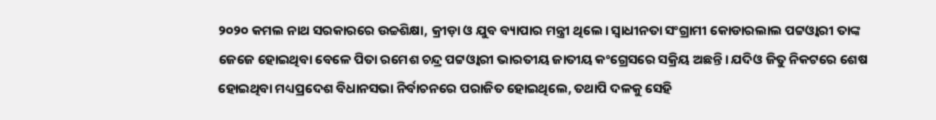୨୦୨୦ କମଲ ନାଥ ସରକାରରେ ଉଚ୍ଚଶିକ୍ଷା, କ୍ରୀଡ଼ା ଓ ଯୁବ ବ୍ୟାପାର ମନ୍ତ୍ରୀ ଥିଲେ। ସ୍ବାଧୀନତା ସଂଗ୍ରାମୀ କୋଡାରଲାଲ ପଟ୍ଟଓ୍ବାରୀ ତାଙ୍କ ଜେଜେ ହୋଇଥିବା ବେଳେ ପିତା ରମେଶ ଚନ୍ଦ୍ର ପଟ୍ଟଓ୍ବାରୀ ଭାରତୀୟ ଜାତୀୟ କଂଗ୍ରେସରେ ସକ୍ରିୟ ଅଛନ୍ତି। ଯଦିଓ ଜିତୁ ନିକଟରେ ଶେଷ ହୋଇଥିବା ମଧ୍ୟପ୍ରଦେଶ ବିଧାନସଭା ନିର୍ବାଚନରେ ପରାଜିତ ହୋଇଥିଲେ, ତଥାପି ଦଳକୁ ସେହି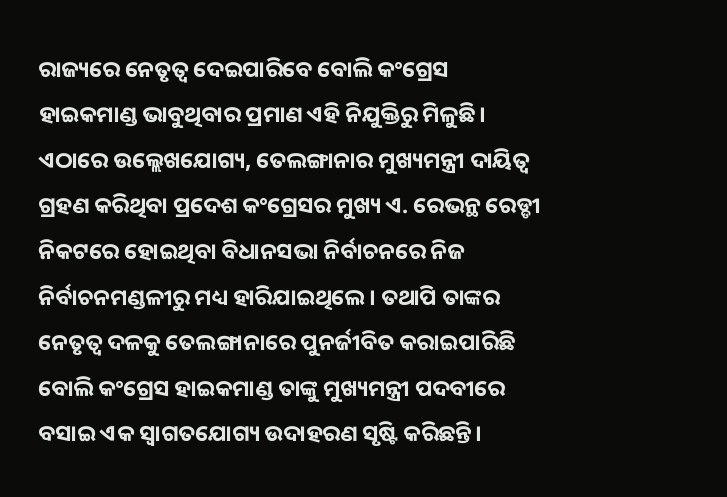ରାଜ୍ୟରେ ନେତୃତ୍ୱ ଦେଇପାରିବେ ବୋଲି କଂଗ୍ରେସ ହାଇକମାଣ୍ଡ ଭାବୁଥିବାର ପ୍ରମାଣ ଏହି ନିଯୁକ୍ତିରୁ ମିଳୁଛି।
ଏଠାରେ ଉଲ୍ଲେଖଯୋଗ୍ୟ, ତେଲଙ୍ଗାନାର ମୁଖ୍ୟମନ୍ତ୍ରୀ ଦାୟିତ୍ୱ ଗ୍ରହଣ କରିଥିବା ପ୍ରଦେଶ କଂଗ୍ରେସର ମୁଖ୍ୟ ଏ. ରେଭନ୍ଥ ରେଡ୍ଡୀ ନିକଟରେ ହୋଇଥିବା ବିଧାନସଭା ନିର୍ବାଚନରେ ନିଜ ନିର୍ବାଚନମଣ୍ଡଳୀରୁ ମଧ୍ୟ ହାରିଯାଇଥିଲେ। ତଥାପି ତାଙ୍କର ନେତୃତ୍ୱ ଦଳକୁ ତେଲଙ୍ଗାନାରେ ପୁନର୍ଜୀବିତ କରାଇପାରିଛି ବୋଲି କଂଗ୍ରେସ ହାଇକମାଣ୍ଡ ତାଙ୍କୁ ମୁଖ୍ୟମନ୍ତ୍ରୀ ପଦବୀରେ ବସାଇ ଏକ ସ୍ବାଗତଯୋଗ୍ୟ ଉଦାହରଣ ସୃଷ୍ଟି କରିଛନ୍ତି।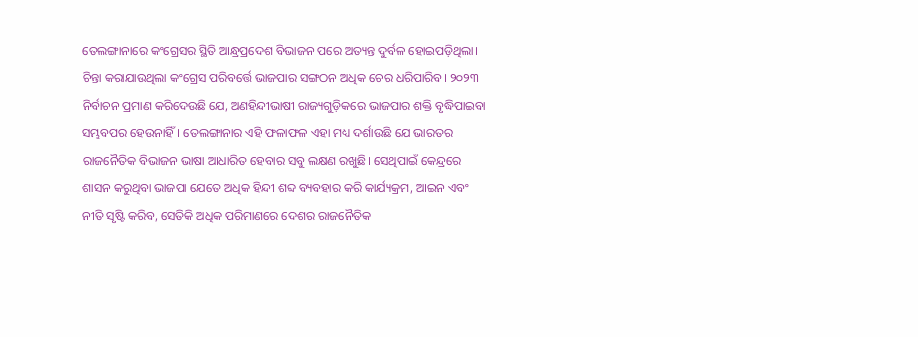ତେଲଙ୍ଗାନାରେ କଂଗ୍ରେସର ସ୍ଥିତି ଆନ୍ଧ୍ରପ୍ରଦେଶ ବିଭାଜନ ପରେ ଅତ୍ୟନ୍ତ ଦୁର୍ବଳ ହୋଇପଡ଼ିଥିଲା। ଚିନ୍ତା କରାଯାଉଥିଲା କଂଗ୍ରେସ ପରିବର୍ତ୍ତେ ଭାଜପାର ସଙ୍ଗଠନ ଅଧିକ ଚେର ଧରିପାରିବ। ୨୦୨୩ ନିର୍ବାଚନ ପ୍ରମାଣ କରିଦେଉଛି ଯେ, ଅଣହିନ୍ଦୀଭାଷୀ ରାଜ୍ୟଗୁଡ଼ିକରେ ଭାଜପାର ଶକ୍ତି ବୃଦ୍ଧିପାଇବା ସମ୍ଭବପର ହେଉନାହିଁ। ତେଲଙ୍ଗାନାର ଏହି ଫଳାଫଳ ଏହା ମଧ୍ୟ ଦର୍ଶାଉଛି ଯେ ଭାରତର ରାଜନୈତିକ ବିଭାଜନ ଭାଷା ଆଧାରିତ ହେବାର ସବୁ ଲକ୍ଷଣ ରଖୁଛି। ସେଥିପାଇଁ କେନ୍ଦ୍ରରେ ଶାସନ କରୁଥିବା ଭାଜପା ଯେତେ ଅଧିକ ହିନ୍ଦୀ ଶବ୍ଦ ବ୍ୟବହାର କରି କାର୍ଯ୍ୟକ୍ରମ, ଆଇନ ଏବଂ ନୀତି ସୃଷ୍ଟି କରିବ, ସେତିକି ଅଧିକ ପରିମାଣରେ ଦେଶର ରାଜନୈତିକ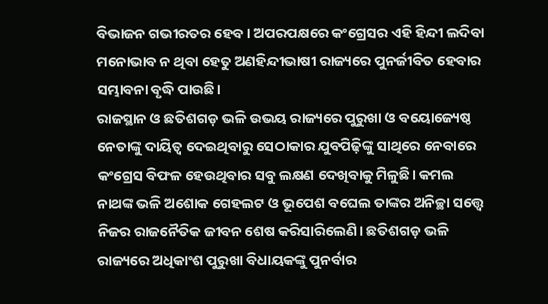ବିଭାଜନ ଗଭୀରତର ହେବ। ଅପରପକ୍ଷରେ କଂଗ୍ରେସର ଏହି ହିନ୍ଦୀ ଲଦିବା ମନୋଭାବ ନ ଥିବା ହେତୁ ଅଣହିନ୍ଦୀଭାଷୀ ରାଜ୍ୟରେ ପୁନର୍ଜୀବିତ ହେବାର ସମ୍ଭାବନା ବୃଦ୍ଧି ପାଉଛି।
ରାଜସ୍ଥାନ ଓ ଛତିଶଗଡ଼ ଭଳି ଉଭୟ ରାଜ୍ୟରେ ପୁରୁଖା ଓ ବୟୋଜ୍ୟେଷ୍ଠ ନେତାଙ୍କୁ ଦାୟିତ୍ୱ ଦେଇଥିବାରୁ ସେଠାକାର ଯୁବପିଢ଼ିଙ୍କୁ ସାଥିରେ ନେବାରେ କଂଗ୍ରେସ ବିଫଳ ହେଉଥିବାର ସବୁ ଲକ୍ଷଣ ଦେଖିବାକୁ ମିଳୁଛି। କମଲ ନାଥଙ୍କ ଭଳି ଅଶୋକ ଗେହଲଟ ଓ ଭୂପେଶ ବଘେଲ ତାଙ୍କର ଅନିଚ୍ଛା ସତ୍ତ୍ୱେ ନିଜର ରାଜନୈତିକ ଜୀବନ ଶେଷ କରିସାରିଲେଣି। ଛତିଶଗଡ଼ ଭଳି ରାଜ୍ୟରେ ଅଧିକାଂଶ ପୁରୁଖା ବିଧାୟକଙ୍କୁ ପୁନର୍ବାର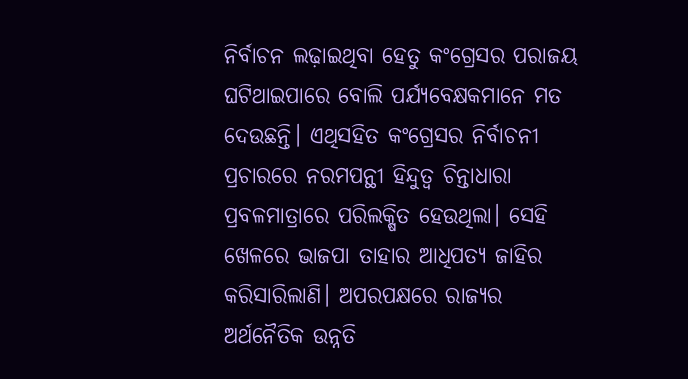ନିର୍ବାଚନ ଲଢ଼ାଇଥିବା ହେତୁ କଂଗ୍ରେସର ପରାଜୟ ଘଟିଥାଇପାରେ ବୋଲି ପର୍ଯ୍ୟବେକ୍ଷକମାନେ ମତ ଦେଉଛନ୍ତି। ଏଥିସହିତ କଂଗ୍ରେସର ନିର୍ବାଚନୀ ପ୍ରଚାରରେ ନରମପନ୍ଥୀ ହିନ୍ଦୁତ୍ୱ ଚିନ୍ତାଧାରା ପ୍ରବଳମାତ୍ରାରେ ପରିଲକ୍ଷିତ ହେଉଥିଲା। ସେହି ଖେଳରେ ଭାଜପା ତାହାର ଆଧିପତ୍ୟ ଜାହିର କରିସାରିଲାଣି। ଅପରପକ୍ଷରେ ରାଜ୍ୟର ଅର୍ଥନୈତିକ ଉନ୍ନତି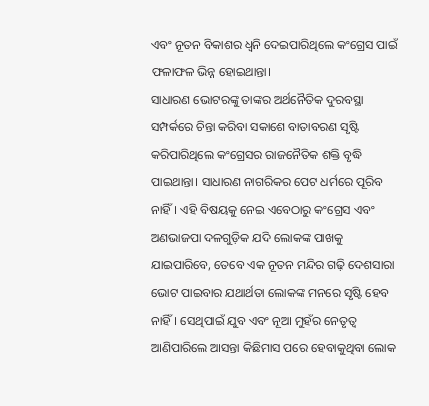ଏବଂ ନୂତନ ବିକାଶର ଧ୍ୱନି ଦେଇପାରିଥିଲେ କଂଗ୍ରେସ ପାଇଁ ଫଳାଫଳ ଭିନ୍ନ ହୋଇଥାନ୍ତା।
ସାଧାରଣ ଭୋଟରଙ୍କୁ ତାଙ୍କର ଅର୍ଥନୈତିକ ଦୁରବସ୍ଥା ସମ୍ପର୍କରେ ଚିନ୍ତା କରିବା ସକାଶେ ବାତାବରଣ ସୃଷ୍ଟି କରିପାରିଥିଲେ କଂଗ୍ରେସର ରାଜନୈତିକ ଶକ୍ତି ବୃଦ୍ଧି ପାଇଥାନ୍ତା। ସାଧାରଣ ନାଗରିକର ପେଟ ଧର୍ମରେ ପୂରିବ ନାହିଁ। ଏହି ବିଷୟକୁ ନେଇ ଏବେଠାରୁ କଂଗ୍ରେସ ଏବଂ ଅଣଭାଜପା ଦଳଗୁଡ଼ିକ ଯଦି ଲୋକଙ୍କ ପାଖକୁ ଯାଇପାରିବେ, ତେବେ ଏକ ନୂତନ ମନ୍ଦିର ଗଢ଼ି ଦେଶସାରା ଭୋଟ ପାଇବାର ଯଥାର୍ଥତା ଲୋକଙ୍କ ମନରେ ସୃଷ୍ଟି ହେବ ନାହିଁ। ସେଥିପାଇଁ ଯୁବ ଏବଂ ନୂଆ ମୁହଁର ନେତୃତ୍ୱ ଆଣିପାରିଲେ ଆସନ୍ତା କିଛିମାସ ପରେ ହେବାକୁଥିବା ଲୋକ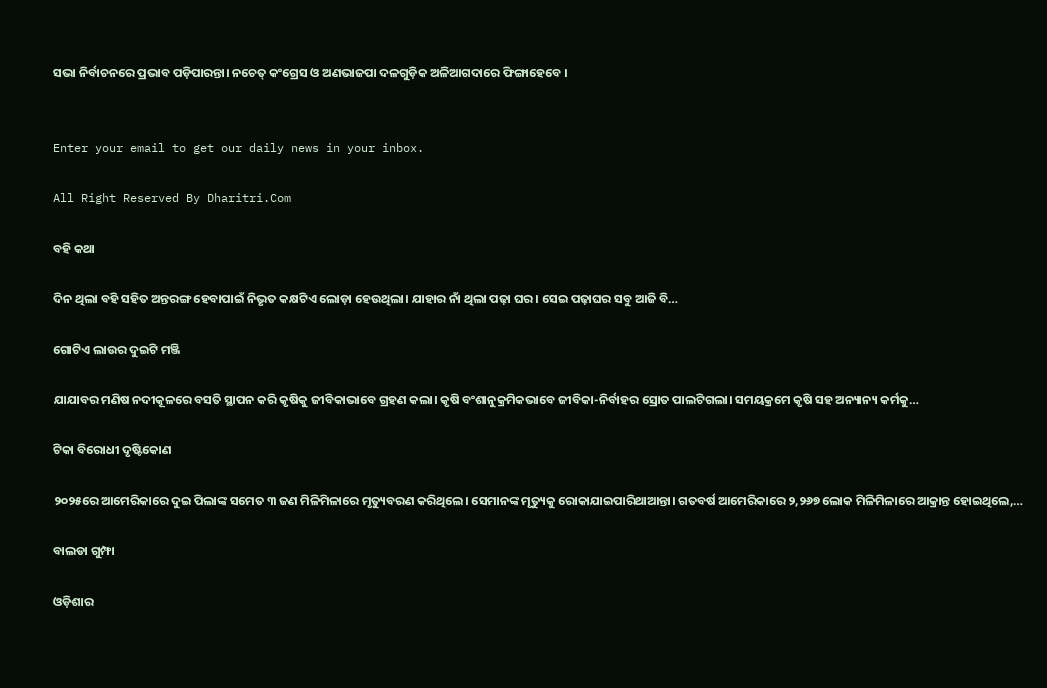ସଭା ନିର୍ବାଚନରେ ପ୍ରଭାବ ପଡ଼ିପାରନ୍ତା। ନଚେତ୍‌ କଂଗ୍ରେସ ଓ ଅଣଭାଜପା ଦଳଗୁଡ଼ିକ ଅଳିଆଗଦାରେ ଫିଙ୍ଗାହେବେ ।


Enter your email to get our daily news in your inbox.

All Right Reserved By Dharitri.Com

ବହି କଥା

ଦିନ ଥିଲା ବହି ସହିତ ଅନ୍ତରଙ୍ଗ ହେବାପାଇଁ ନିଭୃତ କକ୍ଷଟିଏ ଲୋଡ଼ା ହେଉଥିଲା। ଯାହାର ନାଁ ଥିଲା ପଢ଼ା ଘର। ସେଇ ପଢ଼ାଘର ସବୁ ଆଜି ବି…

ଗୋଟିଏ ଲାଉର ଦୁଇଟି ମଞ୍ଜି

ଯାଯାବର ମଣିଷ ନଦୀକୂଳରେ ବସତି ସ୍ଥାପନ କରି କୃଷିକୁ ଜୀବିକାଭାବେ ଗ୍ରହଣ କଲା। କୃଷି ବଂଶାନୁକ୍ରମିକଭାବେ ଜୀବିକା-ନିର୍ବାହର ସ୍ରୋତ ପାଲଟିଗଲା। ସମୟକ୍ରମେ କୃଷି ସହ ଅନ୍ୟାନ୍ୟ କର୍ମକୁ…

ଟିକା ବିରୋଧୀ ଦୃଷ୍ଟିକୋଣ

୨୦୨୫ରେ ଆମେରିକାରେ ଦୁଇ ପିଲାଙ୍କ ସମେତ ୩ ଜଣ ମିଳିମିଳାରେ ମୃତ୍ୟୁବରଣ କରିଥିଲେ। ସେମାନଙ୍କ ମୃତ୍ୟୁକୁ ରୋକାଯାଇପାରିଥାଆନ୍ତା। ଗତବର୍ଷ ଆମେରିକାରେ ୨,୨୬୭ ଲୋକ ମିଳିମିଳାରେ ଆକ୍ରାନ୍ତ ହୋଇଥିଲେ,…

ବାଲଡା ଗୁମ୍ଫା

ଓଡ଼ିଶାର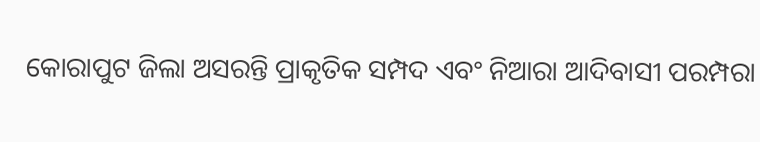କୋରାପୁଟ ଜିଲା ଅସରନ୍ତି ପ୍ରାକୃତିକ ସମ୍ପଦ ଏବଂ ନିଆରା ଆଦିବାସୀ ପରମ୍ପରା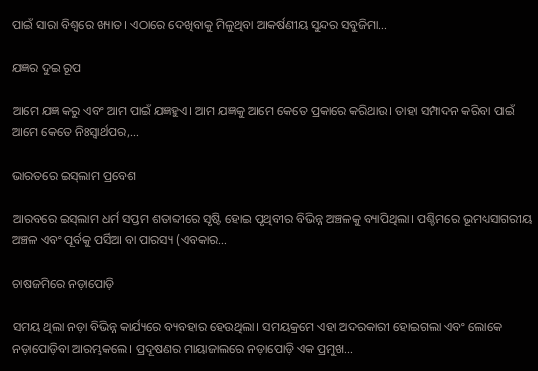ପାଇଁ ସାରା ବିଶ୍ବରେ ଖ୍ୟାତ। ଏଠାରେ ଦେଖିବାକୁ ମିଳୁଥିବା ଆକର୍ଷଣୀୟ ସୁନ୍ଦର ସବୁଜିମା…

ଯଜ୍ଞର ଦୁଇ ରୂପ

ଆମେ ଯଜ୍ଞ କରୁ ଏବଂ ଆମ ପାଇଁ ଯଜ୍ଞହୁଏ। ଆମ ଯଜ୍ଞକୁ ଆମେ କେତେ ପ୍ରକାରେ କରିଥାଉ। ତାହା ସମ୍ପାଦନ କରିବା ପାଇଁ ଆମେ କେତେ ନିଃସ୍ବାର୍ଥପର,…

ଭାରତରେ ଇସ୍‌ଲାମ ପ୍ରବେଶ

ଆରବରେ ଇସ୍‌ଲାମ ଧର୍ମ ସପ୍ତମ ଶତାବ୍ଦୀରେ ସୃଷ୍ଟି ହୋଇ ପୃଥିବୀର ବିଭିନ୍ନ ଅଞ୍ଚଳକୁ ବ୍ୟାପିଥିଲା। ପଶ୍ଚିମରେ ଭୂମଧ୍ୟସାଗରୀୟ ଅଞ୍ଚଳ ଏବଂ ପୂର୍ବକୁ ପର୍ସିଆ ବା ପାରସ୍ୟ (ଏବକାର…

ଚାଷଜମିରେ ନଡ଼ାପୋଡ଼ି

ସମୟ ଥିଲା ନଡ଼ା ବିଭିନ୍ନ କାର୍ଯ୍ୟରେ ବ୍ୟବହାର ହେଉଥିଲା। ସମୟକ୍ରମେ ଏହା ଅଦରକାରୀ ହୋଇଗଲା ଏବଂ ଲୋକେ ନଡ଼ାପୋଡ଼ିବା ଆରମ୍ଭକଲେ। ପ୍ରଦୂଷଣର ମାୟାଜାଲରେ ନଡ଼ାପୋଡ଼ି ଏକ ପ୍ରମୁଖ…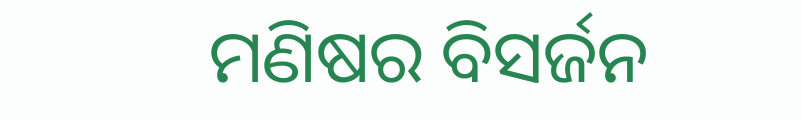ମଣିଷର ବିସର୍ଜନ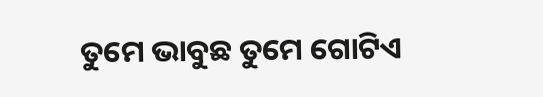ତୁମେ ଭାବୁଛ ତୁମେ ଗୋଟିଏ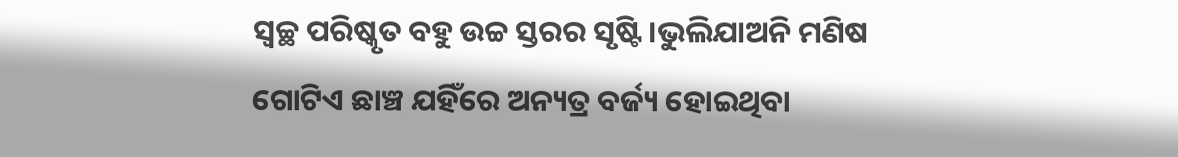ସ୍ବଚ୍ଛ ପରିଷ୍କୃତ ବହୁ ଉଚ୍ଚ ସ୍ତରର ସୃଷ୍ଟି।ଭୁଲିଯାଅନି ମଣିଷ ଗୋଟିଏ ଛାଞ୍ଚ ଯହିଁରେ ଅନ୍ୟତ୍ର ବର୍ଜ୍ୟ ହୋଇଥିବା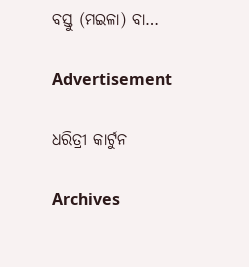ବସ୍ତୁ (ମଇଳା) ବା…

Advertisement

ଧରିତ୍ରୀ କାର୍ଟୁନ

Archives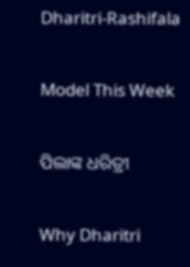Dharitri-Rashifala

Model This Week

ପିଲାଙ୍କ ଧରିତ୍ରୀ

Why Dharitri